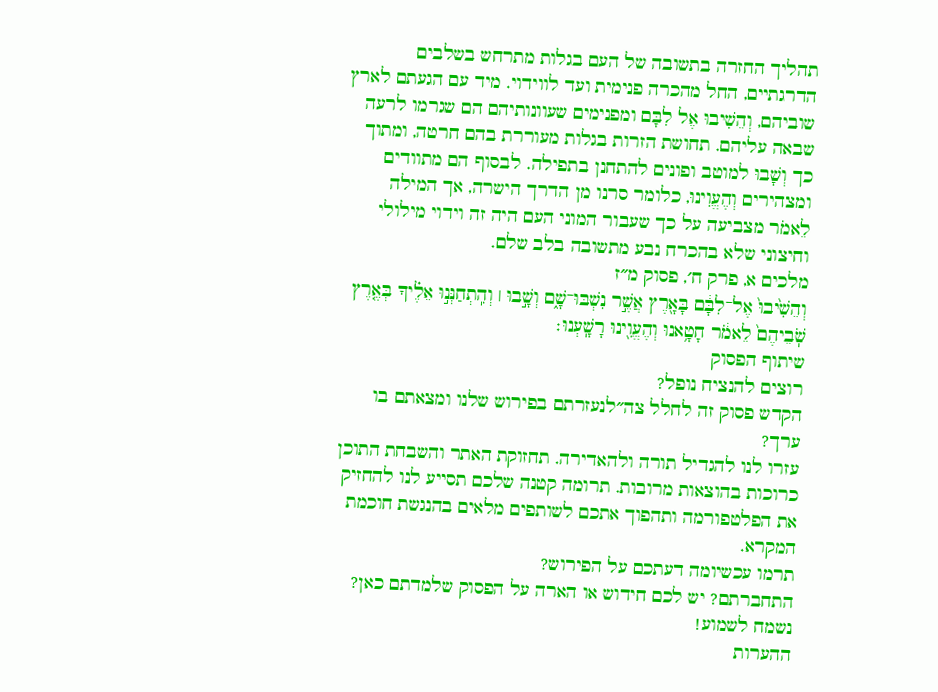תהליך החזרה בתשובה של העם בגלות מתרחש בשלבים הדרגתיים, החל מהכרה פנימית ועד לווידוי. מיד עם הגעתם לארץ שוביהם, וְהֵשִׁיבוּ אֶל לִבָּם ומפנימים שעוונותיהם הם שגרמו לרעה שבאה עליהם. תחושת הזרות בגלות מעוררת בהם חרטה, ומתוך כך וְשָׁבוּ למוטב ופונים להתחנן בתפילה. לבסוף הם מתוודים ומצהירים וְהֶעֱוִינוּ, כלומר סרנו מן הדרך הישרה, אך המילה לֵאמֹר מצביעה על כך שעבור המוני העם היה זה וידוי מילולי וחיצוני שלא בהכרח נבע מתשובה בלב שלם.
מלכים א, פרק ח׳, פסוק מ״ז
וְהֵשִׁ֙יבוּ֙ אֶל־לִבָּ֔ם בָּאָ֖רֶץ אֲשֶׁ֣ר נִשְׁבּוּ־שָׁ֑ם וְשָׁ֣בוּ ׀ וְהִֽתְחַנְּנ֣וּ אֵלֶ֗יךָ בְּאֶ֤רֶץ שֹֽׁבֵיהֶם֙ לֵאמֹ֔ר חָטָ֥אנוּ וְהֶעֱוִ֖ינוּ רָשָֽׁעְנוּ׃
שיתוף הפסוק
רוצים להנציח נופל?
הקדש פסוק זה לחלל צה״לנעזרתם בפירוש שלנו ומצאתם בו ערך?
עזרו לנו להגדיל תורה ולהאדירה. תחזוקת האתר והשבחת התוכן כרוכות בהוצאות מרובות. תרומה קטנה שלכם תסייע לנו להחזיק את הפלטפורמה ותהפוך אתכם לשותפים מלאים בהנגשת חוכמת המקרא.
תרמו עכשיומה דעתכם על הפירוש?
התחברתם? יש לכם חידוש או הארה על הפסוק שלמדתם כאן? נשמח לשמוע!
ההערות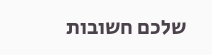שלכם חשובות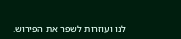לנו ועוזרות לשפר את הפירוש.